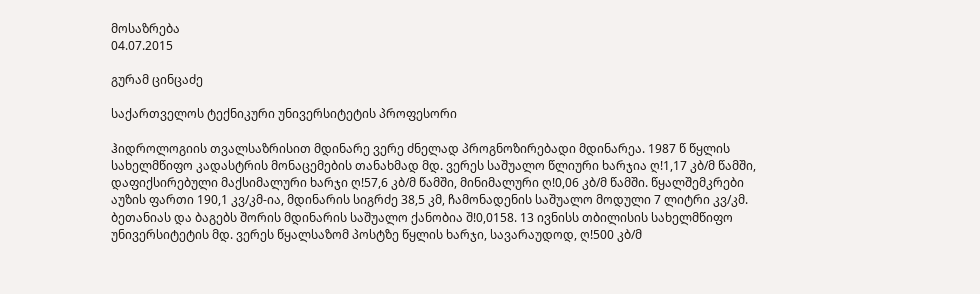მოსაზრება
04.07.2015

გურამ ცინცაძე

საქართველოს ტექნიკური უნივერსიტეტის პროფესორი

ჰიდროლოგიის თვალსაზრისით მდინარე ვერე ძნელად პროგნოზირებადი მდინარეა. 1987 წ წყლის სახელმწიფო კადასტრის მონაცემების თანახმად მდ. ვერეს საშუალო წლიური ხარჯია ღ!1,17 კბ/მ წამში, დაფიქსირებული მაქსიმალური ხარჯი ღ!57,6 კბ/მ წამში, მინიმალური ღ!0,06 კბ/მ წამში. წყალშემკრები აუზის ფართი 190,1 კვ/კმ-ია, მდინარის სიგრძე 38,5 კმ, ჩამონადენის საშუალო მოდული 7 ლიტრი კვ/კმ. ბეთანიას და ბაგებს შორის მდინარის საშუალო ქანობია შ!0,0158. 13 ივნისს თბილისის სახელმწიფო უნივერსიტეტის მდ. ვერეს წყალსაზომ პოსტზე წყლის ხარჯი, სავარაუდოდ, ღ!500 კბ/მ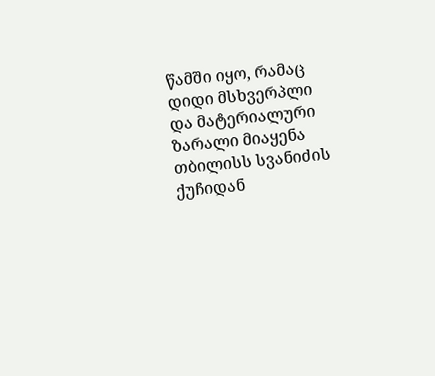წამში იყო, რამაც დიდი მსხვერპლი და მატერიალური ზარალი მიაყენა თბილისს სვანიძის ქუჩიდან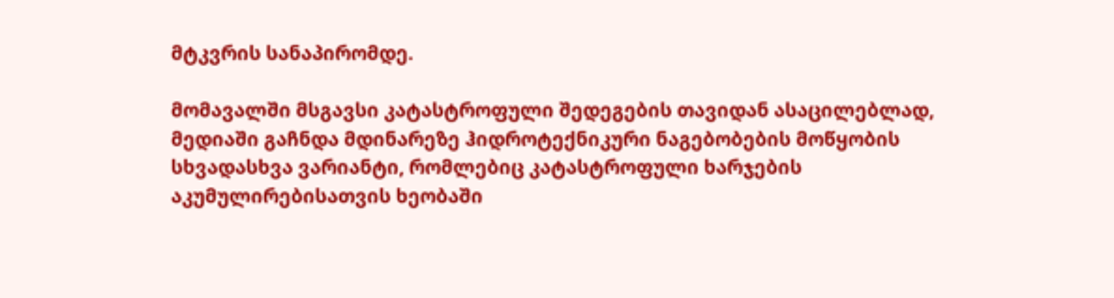მტკვრის სანაპირომდე.

მომავალში მსგავსი კატასტროფული შედეგების თავიდან ასაცილებლად, მედიაში გაჩნდა მდინარეზე ჰიდროტექნიკური ნაგებობების მოწყობის სხვადასხვა ვარიანტი, რომლებიც კატასტროფული ხარჯების აკუმულირებისათვის ხეობაში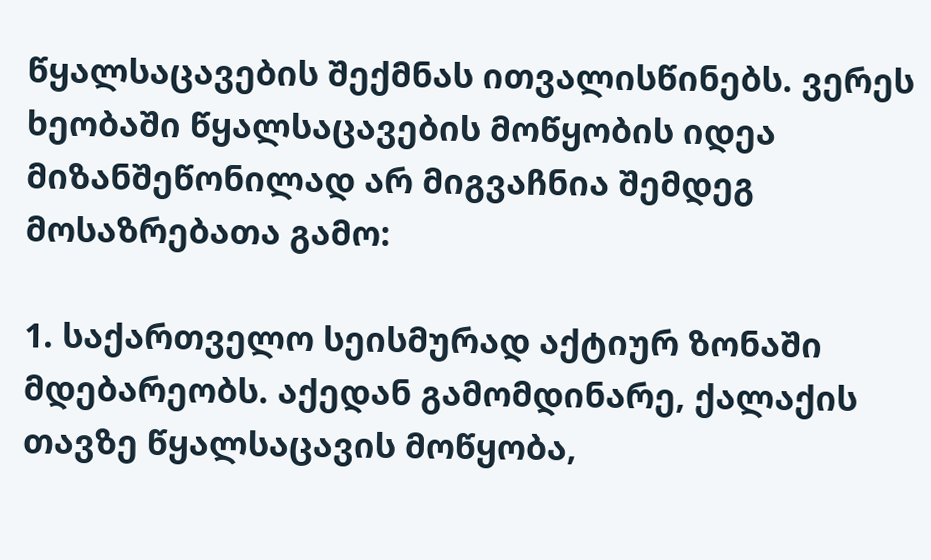წყალსაცავების შექმნას ითვალისწინებს. ვერეს ხეობაში წყალსაცავების მოწყობის იდეა მიზანშეწონილად არ მიგვაჩნია შემდეგ მოსაზრებათა გამო:

1. საქართველო სეისმურად აქტიურ ზონაში მდებარეობს. აქედან გამომდინარე, ქალაქის თავზე წყალსაცავის მოწყობა,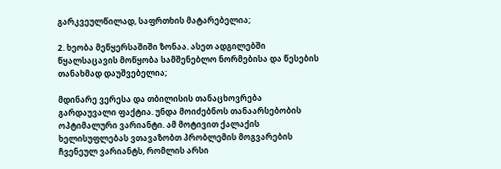გარკვეულწილად, საფრთხის მატარებელია;

2. ხეობა მეწყერსაშიში ზონაა. ასეთ ადგილებში წყალსაცავის მოწყობა სამშენებლო ნორმებისა და წესების თანახმად დაუშვებელია;

მდინარე ვერესა და თბილისის თანაცხოვრება გარდაუვალი ფაქტია. უნდა მოიძებნოს თანაარსებობის ოპტიმალური ვარიანტი. ამ მოტივით ქალაქის ხელისუფლებას ვთავაზობთ პრობლემის მოგვარების ჩვენეულ ვარიანტს, რომლის არსი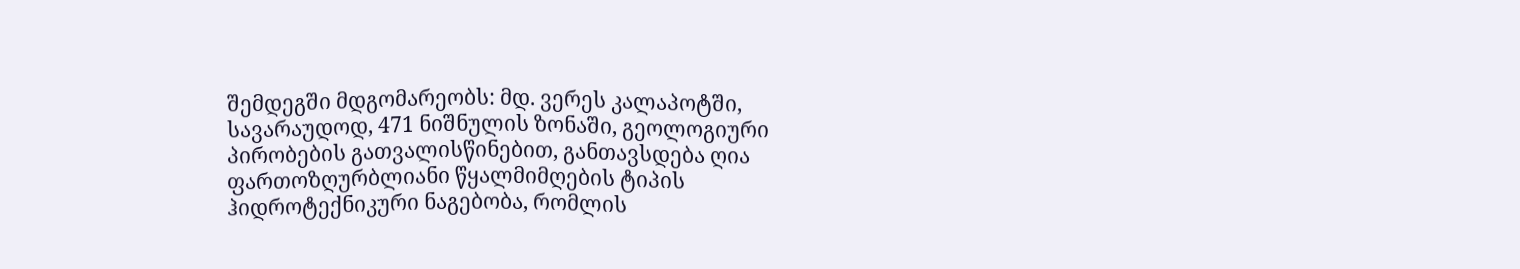შემდეგში მდგომარეობს: მდ. ვერეს კალაპოტში, სავარაუდოდ, 471 ნიშნულის ზონაში, გეოლოგიური პირობების გათვალისწინებით, განთავსდება ღია ფართოზღურბლიანი წყალმიმღების ტიპის ჰიდროტექნიკური ნაგებობა, რომლის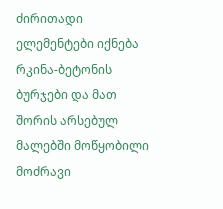ძირითადი ელემენტები იქნება რკინა-ბეტონის ბურჯები და მათ შორის არსებულ მალებში მოწყობილი მოძრავი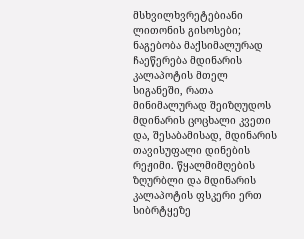მსხვილხვრეტებიანი ლითონის გისოსები; ნაგებობა მაქსიმალურად ჩაეწერება მდინარის კალაპოტის მთელ სიგანეში, რათა მინიმალურად შეიზღუდოს მდინარის ცოცხალი კვეთი და, შესაბამისად, მდინარის თავისუფალი დინების რეჟიმი. წყალმიმღების ზღურბლი და მდინარის კალაპოტის ფსკერი ერთ სიბრტყეზე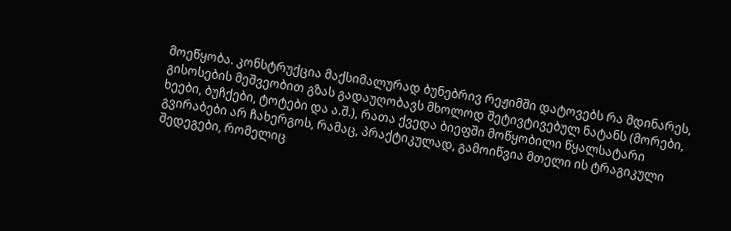მოეწყობა. კონსტრუქცია მაქსიმალურად ბუნებრივ რეჟიმში დატოვებს რა მდინარეს, გისოსების მეშვეობით გზას გადაუღობავს მხოლოდ შეტივტივებულ ნატანს (მორები, ხეები, ბუჩქები, ტოტები და ა.შ.), რათა ქვედა ბიეფში მოწყობილი წყალსატარი გვირაბები არ ჩახერგოს, რამაც, პრაქტიკულად, გამოიწვია მთელი ის ტრაგიკული შედეგები, რომელიც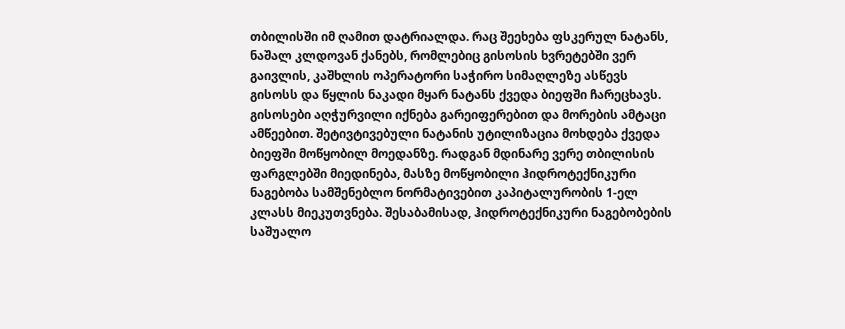თბილისში იმ ღამით დატრიალდა. რაც შეეხება ფსკერულ ნატანს, ნაშალ კლდოვან ქანებს, რომლებიც გისოსის ხვრეტებში ვერ გაივლის, კაშხლის ოპერატორი საჭირო სიმაღლეზე ასწევს გისოსს და წყლის ნაკადი მყარ ნატანს ქვედა ბიეფში ჩარეცხავს. გისოსები აღჭურვილი იქნება გარეიფერებით და მორების ამტაცი ამწეებით. შეტივტივებული ნატანის უტილიზაცია მოხდება ქვედა ბიეფში მოწყობილ მოედანზე. რადგან მდინარე ვერე თბილისის ფარგლებში მიედინება, მასზე მოწყობილი ჰიდროტექნიკური ნაგებობა სამშენებლო ნორმატივებით კაპიტალურობის 1-ელ კლასს მიეკუთვნება. შესაბამისად, ჰიდროტექნიკური ნაგებობების საშუალო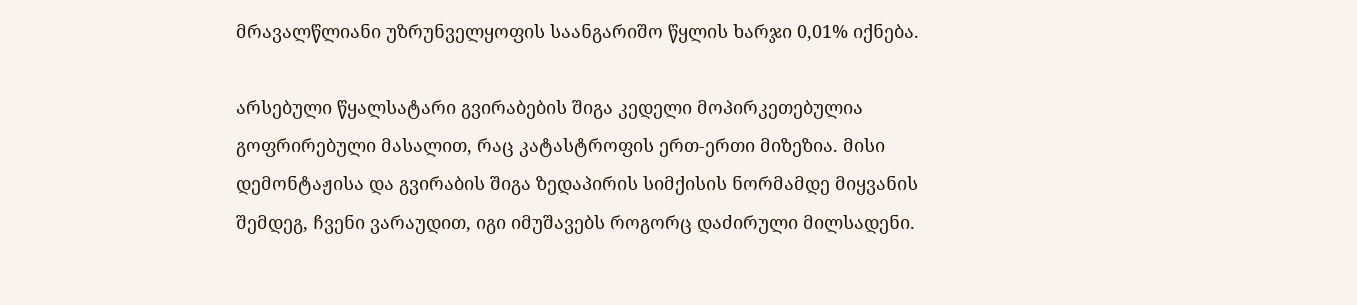მრავალწლიანი უზრუნველყოფის საანგარიშო წყლის ხარჯი 0,01% იქნება.

არსებული წყალსატარი გვირაბების შიგა კედელი მოპირკეთებულია გოფრირებული მასალით, რაც კატასტროფის ერთ-ერთი მიზეზია. მისი დემონტაჟისა და გვირაბის შიგა ზედაპირის სიმქისის ნორმამდე მიყვანის შემდეგ, ჩვენი ვარაუდით, იგი იმუშავებს როგორც დაძირული მილსადენი.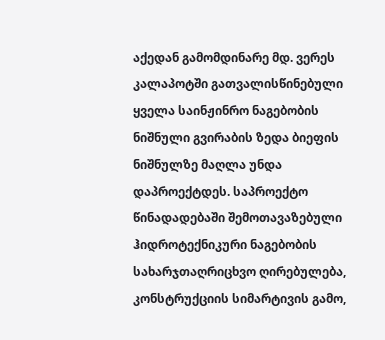აქედან გამომდინარე მდ. ვერეს კალაპოტში გათვალისწინებული ყველა საინჟინრო ნაგებობის ნიშნული გვირაბის ზედა ბიეფის ნიშნულზე მაღლა უნდა დაპროექტდეს. საპროექტო წინადადებაში შემოთავაზებული ჰიდროტექნიკური ნაგებობის სახარჯთაღრიცხვო ღირებულება, კონსტრუქციის სიმარტივის გამო,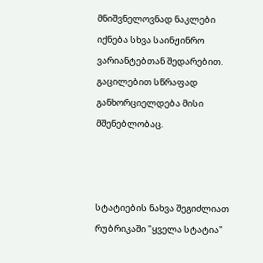მნიშვნელოვნად ნაკლები იქნება სხვა საინჟინრო ვარიანტებთან შედარებით. გაცილებით სწრაფად განხორციელდება მისი მშენებლობაც.



სტატიების ნახვა შეგიძლიათ რუბრიკაში "ყველა სტატია"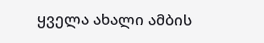ყველა ახალი ამბის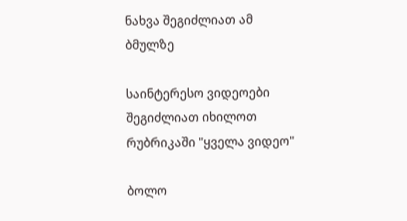ნახვა შეგიძლიათ ამ ბმულზე

საინტერესო ვიდეოები შეგიძლიათ იხილოთ რუბრიკაში "ყველა ვიდეო"

ბოლო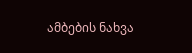ამბების ნახვა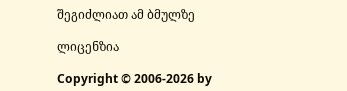შეგიძლიათ ამ ბმულზე

ლიცენზია

Copyright © 2006-2026 by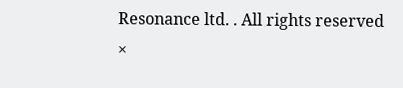Resonance ltd. . All rights reserved
×